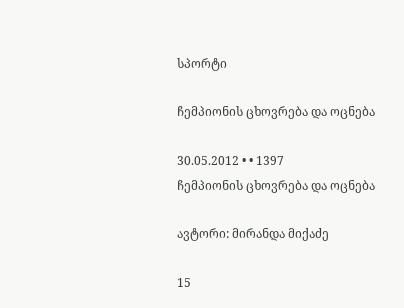სპორტი

ჩემპიონის ცხოვრება და ოცნება

30.05.2012 • • 1397
ჩემპიონის ცხოვრება და ოცნება

ავტორი: მირანდა მიქაძე

15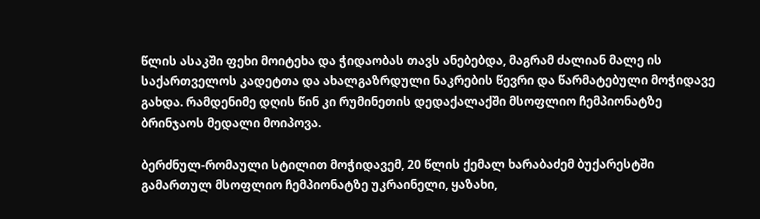წლის ასაკში ფეხი მოიტეხა და ჭიდაობას თავს ანებებდა, მაგრამ ძალიან მალე ის საქართველოს კადეტთა და ახალგაზრდული ნაკრების წევრი და წარმატებული მოჭიდავე გახდა. რამდენიმე დღის წინ კი რუმინეთის დედაქალაქში მსოფლიო ჩემპიონატზე ბრინჯაოს მედალი მოიპოვა.

ბერძნულ-რომაული სტილით მოჭიდავემ, 20 წლის ქემალ ხარაბაძემ ბუქარესტში გამართულ მსოფლიო ჩემპიონატზე უკრაინელი, ყაზახი,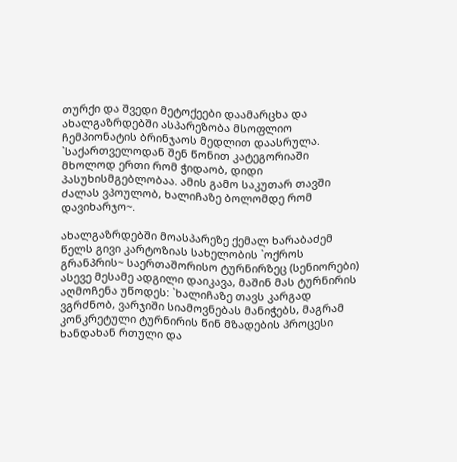თურქი და შვედი მეტოქეები დაამარცხა და ახალგაზრდებში ასპარეზობა მსოფლიო ჩემპიონატის ბრინჯაოს მედლით დაასრულა. `საქართველოდან შენ წონით კატეგორიაში მხოლოდ ერთი რომ ჭიდაობ, დიდი პასუხისმგებლობაა. ამის გამო საკუთარ თავში ძალას ვპოულობ, ხალიჩაზე ბოლომდე რომ დავიხარჯო~.

ახალგაზრდებში მოასპარეზე ქემალ ხარაბაძემ წელს გივი კარტოზიას სახელობის `ოქროს გრანპრის~ საერთაშორისო ტურნირზეც (სენიორები) ასევე მესამე ადგილი დაიკავა, მაშინ მას ტურნირის აღმოჩენა უწოდეს: `ხალიჩაზე თავს კარგად ვგრძნობ, ვარჯიში სიამოვნებას მანიჭებს, მაგრამ კონკრეტული ტურნირის წინ მზადების პროცესი ხანდახან რთული და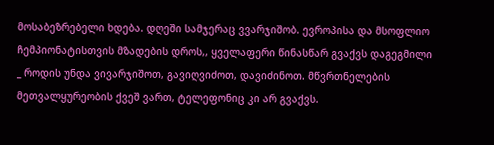მოსაბეზრებელი ხდება. დღეში სამჯერაც ვვარჯიშობ. ევროპისა და მსოფლიო ჩემპიონატისთვის მზადების დროს,, ყველაფერი წინასწარ გვაქვს დაგეგმილი  _ როდის უნდა ვივარჯიშოთ, გავიღვიძოთ, დავიძინოთ. მწვრთნელების მეთვალყურეობის ქვეშ ვართ, ტელეფონიც კი არ გვაქვს.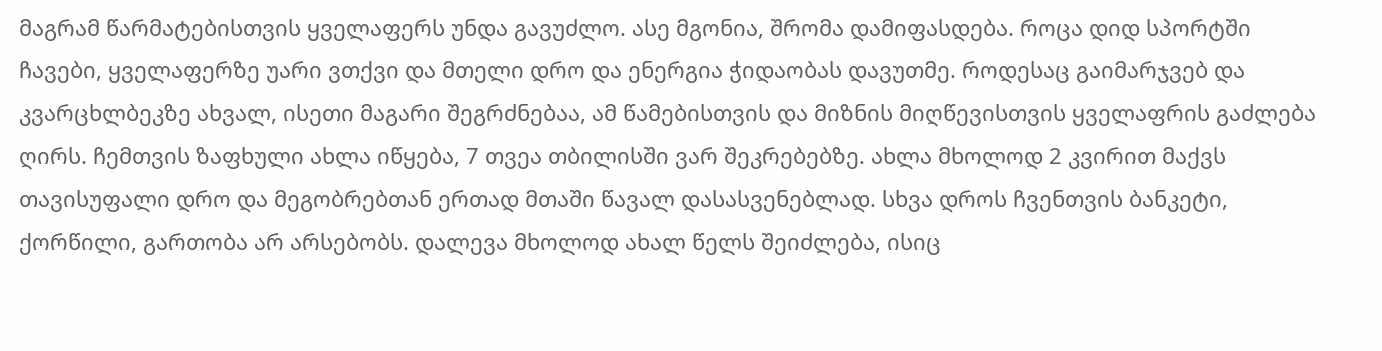მაგრამ წარმატებისთვის ყველაფერს უნდა გავუძლო. ასე მგონია, შრომა დამიფასდება. როცა დიდ სპორტში ჩავები, ყველაფერზე უარი ვთქვი და მთელი დრო და ენერგია ჭიდაობას დავუთმე. როდესაც გაიმარჯვებ და კვარცხლბეკზე ახვალ, ისეთი მაგარი შეგრძნებაა, ამ წამებისთვის და მიზნის მიღწევისთვის ყველაფრის გაძლება ღირს. ჩემთვის ზაფხული ახლა იწყება, 7 თვეა თბილისში ვარ შეკრებებზე. ახლა მხოლოდ 2 კვირით მაქვს თავისუფალი დრო და მეგობრებთან ერთად მთაში წავალ დასასვენებლად. სხვა დროს ჩვენთვის ბანკეტი, ქორწილი, გართობა არ არსებობს. დალევა მხოლოდ ახალ წელს შეიძლება, ისიც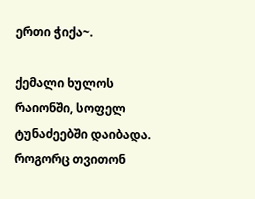ერთი ჭიქა~.

ქემალი ხულოს რაიონში, სოფელ ტუნაძეებში დაიბადა. როგორც თვითონ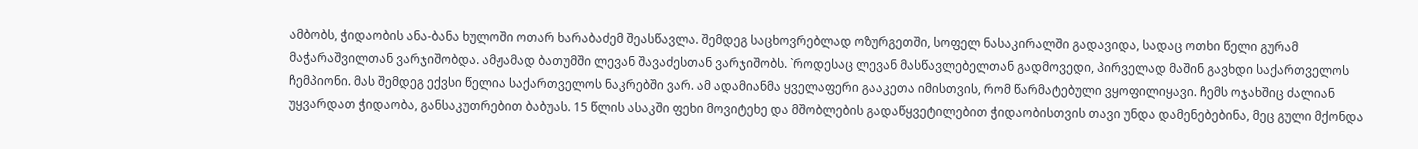ამბობს, ჭიდაობის ანა-ბანა ხულოში ოთარ ხარაბაძემ შეასწავლა. შემდეგ საცხოვრებლად ოზურგეთში, სოფელ ნასაკირალში გადავიდა, სადაც ოთხი წელი გურამ მაჭარაშვილთან ვარჯიშობდა. ამჟამად ბათუმში ლევან შავაძესთან ვარჯიშობს. `როდესაც ლევან მასწავლებელთან გადმოვედი, პირველად მაშინ გავხდი საქართველოს ჩემპიონი. მას შემდეგ ექვსი წელია საქართველოს ნაკრებში ვარ. ამ ადამიანმა ყველაფერი გააკეთა იმისთვის, რომ წარმატებული ვყოფილიყავი. ჩემს ოჯახშიც ძალიან უყვარდათ ჭიდაობა, განსაკუთრებით ბაბუას. 15 წლის ასაკში ფეხი მოვიტეხე და მშობლების გადაწყვეტილებით ჭიდაობისთვის თავი უნდა დამენებებინა, მეც გული მქონდა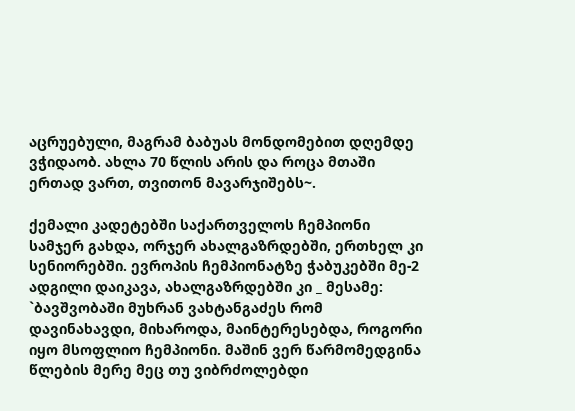აცრუებული, მაგრამ ბაბუას მონდომებით დღემდე ვჭიდაობ. ახლა 70 წლის არის და როცა მთაში ერთად ვართ, თვითონ მავარჯიშებს~.

ქემალი კადეტებში საქართველოს ჩემპიონი სამჯერ გახდა, ორჯერ ახალგაზრდებში, ერთხელ კი სენიორებში. ევროპის ჩემპიონატზე ჭაბუკებში მე-2 ადგილი დაიკავა, ახალგაზრდებში კი _ მესამე: `ბავშვობაში მუხრან ვახტანგაძეს რომ დავინახავდი, მიხაროდა, მაინტერესებდა, როგორი იყო მსოფლიო ჩემპიონი. მაშინ ვერ წარმომედგინა წლების მერე მეც თუ ვიბრძოლებდი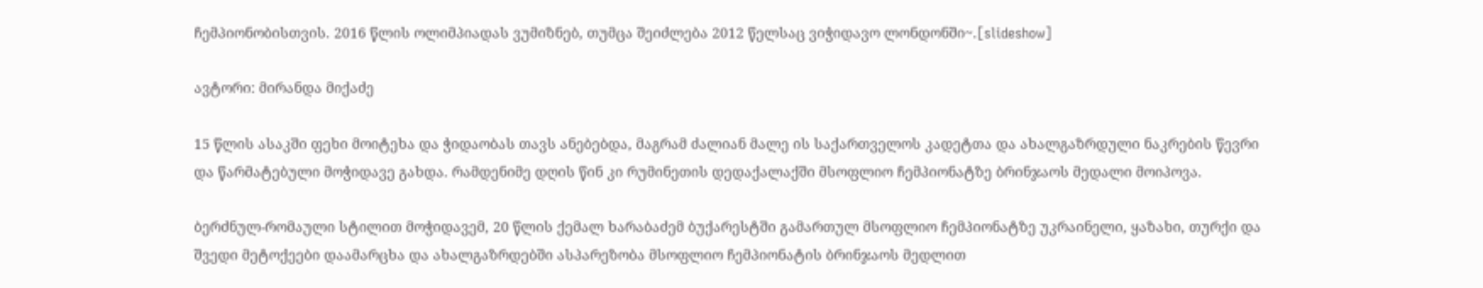ჩემპიონობისთვის. 2016 წლის ოლიმპიადას ვუმიზნებ, თუმცა შეიძლება 2012 წელსაც ვიჭიდავო ლონდონში~.[slideshow]

ავტორი: მირანდა მიქაძე

15 წლის ასაკში ფეხი მოიტეხა და ჭიდაობას თავს ანებებდა, მაგრამ ძალიან მალე ის საქართველოს კადეტთა და ახალგაზრდული ნაკრების წევრი და წარმატებული მოჭიდავე გახდა. რამდენიმე დღის წინ კი რუმინეთის დედაქალაქში მსოფლიო ჩემპიონატზე ბრინჯაოს მედალი მოიპოვა.

ბერძნულ-რომაული სტილით მოჭიდავემ, 20 წლის ქემალ ხარაბაძემ ბუქარესტში გამართულ მსოფლიო ჩემპიონატზე უკრაინელი, ყაზახი, თურქი და შვედი მეტოქეები დაამარცხა და ახალგაზრდებში ასპარეზობა მსოფლიო ჩემპიონატის ბრინჯაოს მედლით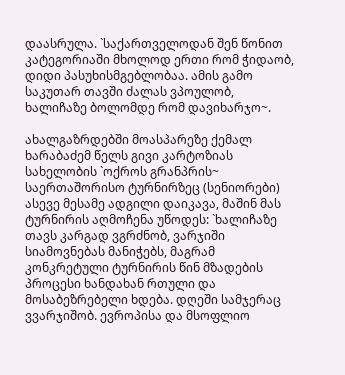დაასრულა. `საქართველოდან შენ წონით კატეგორიაში მხოლოდ ერთი რომ ჭიდაობ, დიდი პასუხისმგებლობაა. ამის გამო საკუთარ თავში ძალას ვპოულობ, ხალიჩაზე ბოლომდე რომ დავიხარჯო~.

ახალგაზრდებში მოასპარეზე ქემალ ხარაბაძემ წელს გივი კარტოზიას სახელობის `ოქროს გრანპრის~ საერთაშორისო ტურნირზეც (სენიორები) ასევე მესამე ადგილი დაიკავა, მაშინ მას ტურნირის აღმოჩენა უწოდეს: `ხალიჩაზე თავს კარგად ვგრძნობ, ვარჯიში სიამოვნებას მანიჭებს, მაგრამ კონკრეტული ტურნირის წინ მზადების პროცესი ხანდახან რთული და მოსაბეზრებელი ხდება. დღეში სამჯერაც ვვარჯიშობ. ევროპისა და მსოფლიო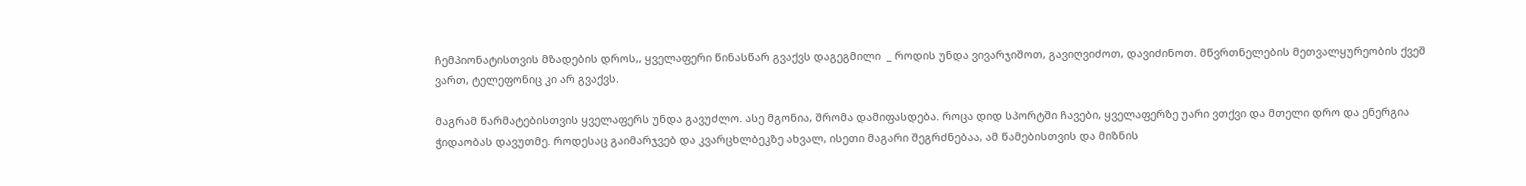ჩემპიონატისთვის მზადების დროს,, ყველაფერი წინასწარ გვაქვს დაგეგმილი  _ როდის უნდა ვივარჯიშოთ, გავიღვიძოთ, დავიძინოთ. მწვრთნელების მეთვალყურეობის ქვეშ ვართ, ტელეფონიც კი არ გვაქვს.

მაგრამ წარმატებისთვის ყველაფერს უნდა გავუძლო. ასე მგონია, შრომა დამიფასდება. როცა დიდ სპორტში ჩავები, ყველაფერზე უარი ვთქვი და მთელი დრო და ენერგია ჭიდაობას დავუთმე. როდესაც გაიმარჯვებ და კვარცხლბეკზე ახვალ, ისეთი მაგარი შეგრძნებაა, ამ წამებისთვის და მიზნის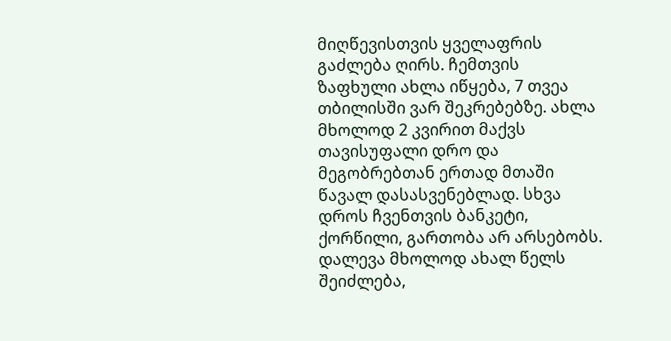მიღწევისთვის ყველაფრის გაძლება ღირს. ჩემთვის ზაფხული ახლა იწყება, 7 თვეა თბილისში ვარ შეკრებებზე. ახლა მხოლოდ 2 კვირით მაქვს თავისუფალი დრო და მეგობრებთან ერთად მთაში წავალ დასასვენებლად. სხვა დროს ჩვენთვის ბანკეტი, ქორწილი, გართობა არ არსებობს. დალევა მხოლოდ ახალ წელს შეიძლება,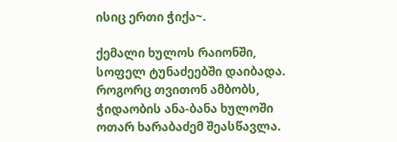ისიც ერთი ჭიქა~.

ქემალი ხულოს რაიონში, სოფელ ტუნაძეებში დაიბადა. როგორც თვითონ ამბობს, ჭიდაობის ანა-ბანა ხულოში ოთარ ხარაბაძემ შეასწავლა.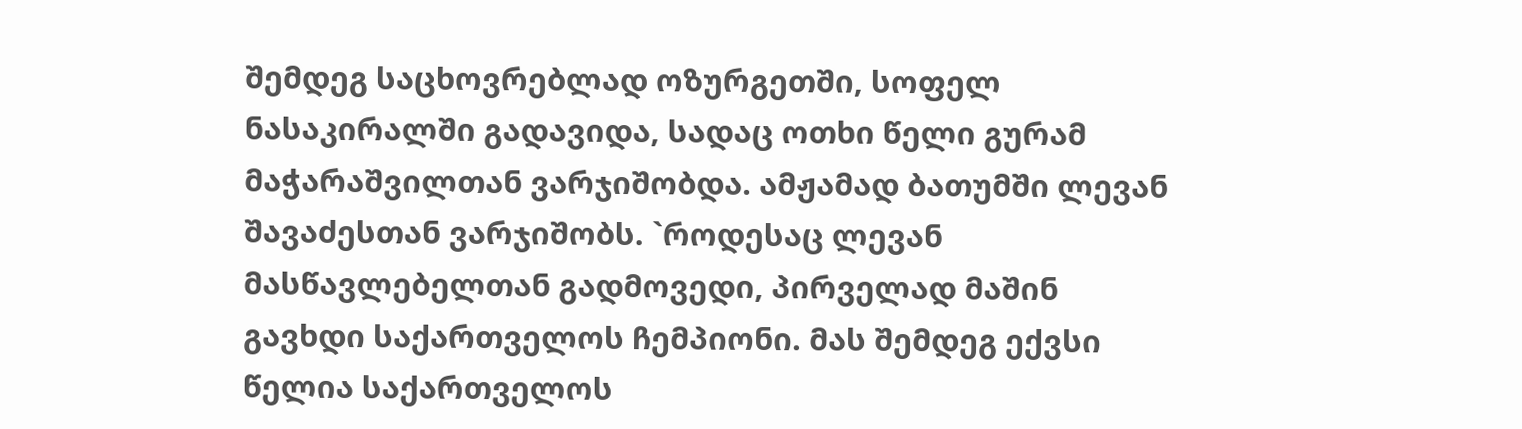შემდეგ საცხოვრებლად ოზურგეთში, სოფელ ნასაკირალში გადავიდა, სადაც ოთხი წელი გურამ მაჭარაშვილთან ვარჯიშობდა. ამჟამად ბათუმში ლევან შავაძესთან ვარჯიშობს. `როდესაც ლევან მასწავლებელთან გადმოვედი, პირველად მაშინ გავხდი საქართველოს ჩემპიონი. მას შემდეგ ექვსი წელია საქართველოს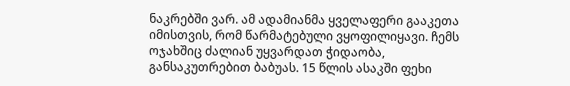ნაკრებში ვარ. ამ ადამიანმა ყველაფერი გააკეთა იმისთვის, რომ წარმატებული ვყოფილიყავი. ჩემს ოჯახშიც ძალიან უყვარდათ ჭიდაობა, განსაკუთრებით ბაბუას. 15 წლის ასაკში ფეხი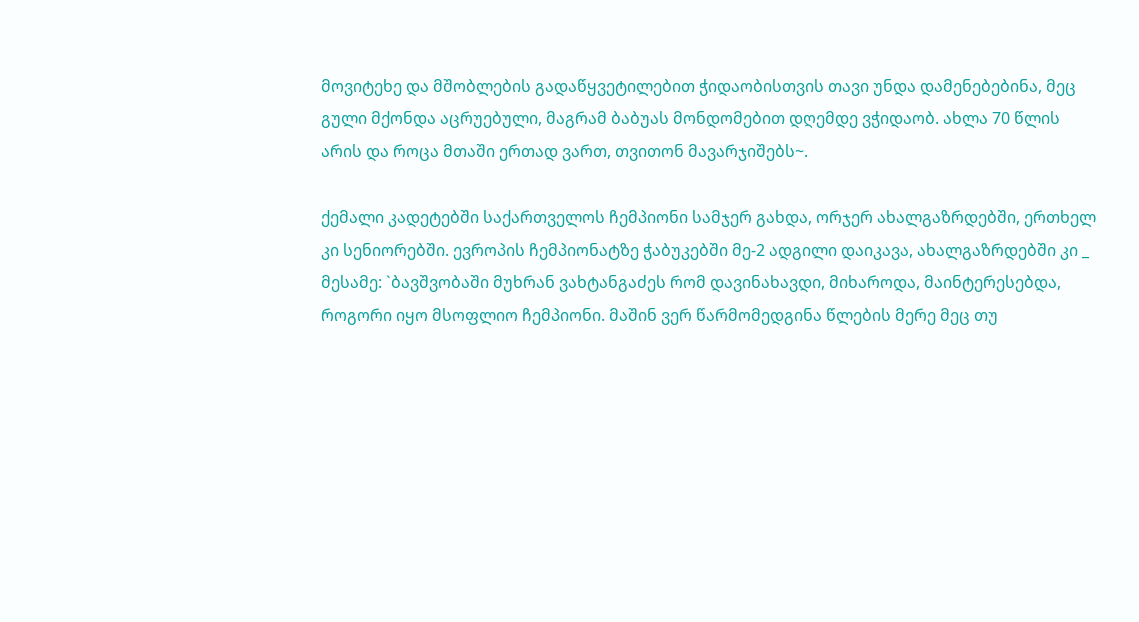მოვიტეხე და მშობლების გადაწყვეტილებით ჭიდაობისთვის თავი უნდა დამენებებინა, მეც გული მქონდა აცრუებული, მაგრამ ბაბუას მონდომებით დღემდე ვჭიდაობ. ახლა 70 წლის არის და როცა მთაში ერთად ვართ, თვითონ მავარჯიშებს~.

ქემალი კადეტებში საქართველოს ჩემპიონი სამჯერ გახდა, ორჯერ ახალგაზრდებში, ერთხელ კი სენიორებში. ევროპის ჩემპიონატზე ჭაბუკებში მე-2 ადგილი დაიკავა, ახალგაზრდებში კი _ მესამე: `ბავშვობაში მუხრან ვახტანგაძეს რომ დავინახავდი, მიხაროდა, მაინტერესებდა, როგორი იყო მსოფლიო ჩემპიონი. მაშინ ვერ წარმომედგინა წლების მერე მეც თუ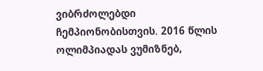ვიბრძოლებდი ჩემპიონობისთვის. 2016 წლის ოლიმპიადას ვუმიზნებ,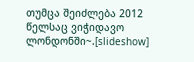თუმცა შეიძლება 2012 წელსაც ვიჭიდავო ლონდონში~.[slideshow]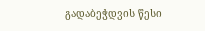გადაბეჭდვის წესი